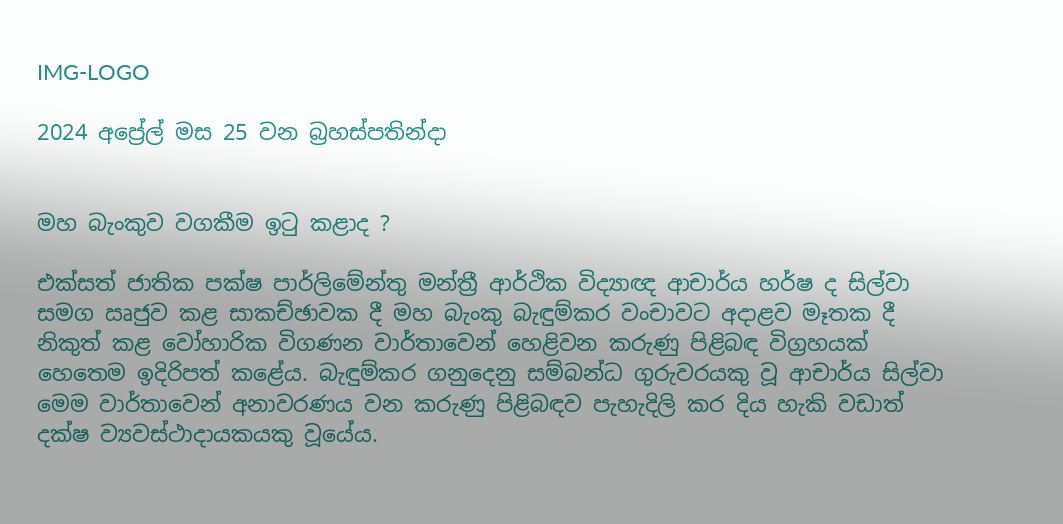IMG-LOGO

2024 අප්‍රේල් මස 25 වන බ්‍රහස්පතින්දා


මහ බැංකුව වගකීම ඉටු කළාද ?

එක්සත් ජාතික පක්ෂ පාර්ලිමේන්තු මන්ත්‍රී ආර්ථික විද්‍යාඥ ආචාර්ය හර්ෂ ද සිල්වා සමග ඍජුව කළ සාකච්ඡාවක දී මහ බැංකු බැඳුම්කර වංචාවට අදාළව මෑතක දී නිකුත් කළ වෝහාරික විගණන වාර්තාවෙන් හෙළිවන කරුණු පිළිබඳ විග්‍රහයක් හෙතෙම ඉදිරිපත් කළේය. බැඳුම්කර ගනුදෙනු සම්බන්ධ ගුරුවරයකු වූ ආචාර්ය සිල්වා මෙම වාර්තාවෙන් අනාවරණය වන කරුණු පිළිබඳව පැහැදිලි කර දිය හැකි වඩාත් දක්ෂ ව්‍යවස්ථාදායකයකු වූයේය.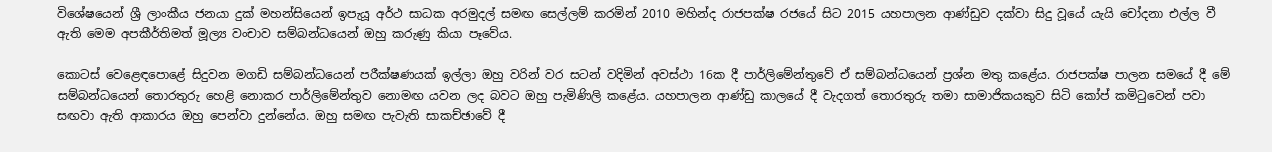විශේෂයෙන් ශ්‍රී ලාංකීය ජනයා දුක් මහන්සියෙන් ඉපැයූ අර්ථ සාධක අරමුදල් සමඟ සෙල්ලම් කරමින් 2010 මහින්ද රාජපක්ෂ රජයේ සිට 2015 යහපාලන ආණ්ඩුව දක්වා සිදු වූයේ යැයි චෝදනා එල්ල වී ඇති මෙම අපකීර්තිමත් මූල්‍ය වංචාව සම්බන්ධයෙන් ඔහු කරුණු කියා පෑවේය.

කොටස් වෙළෙඳපොළේ සිදුවන මගඩි සම්බන්ධයෙන් පරීක්ෂණයක් ඉල්ලා ඔහු වරින් වර සටන් වදිමින් අවස්ථා 16ක දී පාර්ලිමේන්තුවේ ඒ සම්බන්ධයෙන් ප්‍රශ්න මතු කළේය. රාජපක්ෂ පාලන සමයේ දී මේ සම්බන්ධයෙන් තොරතුරු හෙළි නොකර පාර්ලිමේන්තුව නොමඟ යවන ලද බවට ඔහු පැමිණිලි කළේය. යහපාලන ආණ්ඩු කාලයේ දී වැදගත් තොරතුරු තමා සාමාජිකයකුව සිටි කෝප් කමිටුවෙන් පවා සඟවා ඇති ආකාරය ඔහු පෙන්වා දුන්නේය. ඔහු සමඟ පැවැති සාකච්ඡාවේ දී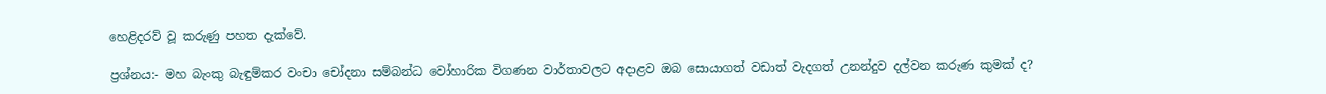හෙළිදරව් වූ කරුණු පහත දැක්වේ.

ප්‍රශ්නය:- මහ බැංකු බැඳුම්කර වංචා චෝදනා සම්බන්ධ වෝහාරික විගණන වාර්තාවලට අදාළව ඔබ සොයාගත් වඩාත් වැදගත් උනන්දුව දල්වන කරුණ කුමක් ද?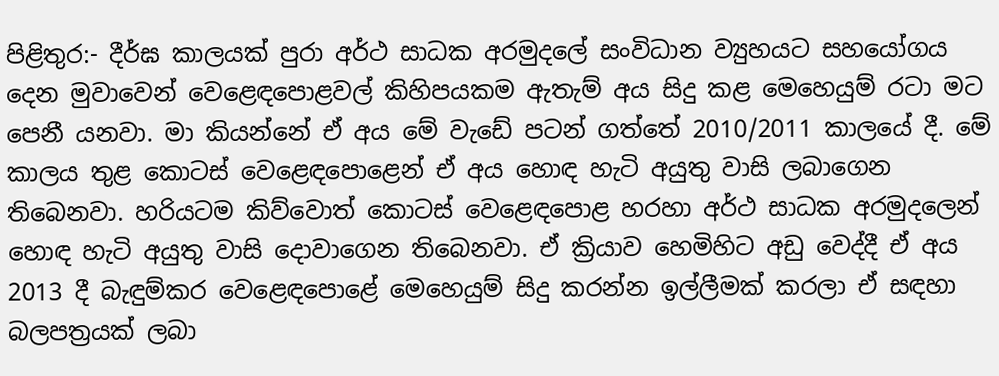පිළිතුර:- දීර්ඝ කාලයක් පුරා අර්ථ සාධක අරමුදලේ සංවිධාන ව්‍යුහයට සහයෝගය දෙන මුවාවෙන් වෙළෙඳපොළවල් කිහිපයකම ඇතැම් අය සිදු කළ මෙහෙයුම් රටා මට පෙනී යනවා. මා කියන්නේ ඒ අය මේ වැඩේ පටන් ගත්තේ 2010/2011 කාලයේ දී. මේ කාලය තුළ කොටස් වෙළෙඳපොළෙන් ඒ අය හොඳ හැටි අයුතු වාසි ලබාගෙන තිබෙනවා. හරියටම කිව්වොත් කොටස් වෙළෙඳපොළ හරහා අර්ථ සාධක අරමුදලෙන් හොඳ හැටි අයුතු වාසි දොවාගෙන තිබෙනවා. ඒ ක්‍රියාව හෙමිහිට අඩු වෙද්දී ඒ අය 2013 දී බැඳුම්කර වෙළෙඳපොළේ මෙහෙයුම් සිදු කරන්න ඉල්ලීමක් කරලා ඒ සඳහා බලපත්‍රයක් ලබා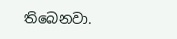තිබෙනවා.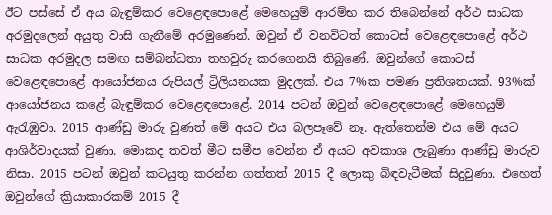ඊට පස්සේ ඒ අය බැඳුම්කර වෙළෙඳපොළේ මෙහෙයුම් ආරම්භ කර තිබෙන්නේ අර්ථ සාධක අරමුදලෙන් අයුතු වාසි ගැනීමේ අරමුණෙන්. ඔවුන් ඒ වනවිටත් කොටස් වෙළෙඳපොළේ අර්ථ සාධක අරමුදල සමඟ සම්බන්ධතා තහවුරු කරගෙනයි තිබුණේ. ඔවුන්ගේ කොටස් වෙළෙඳපොළේ ආයෝජනය රුපියල් ට්‍රිලියනයක මුදලක්. එය 7%ක පමණ ප්‍රතිශතයක්. 93%ක් ආයෝජනය කළේ බැඳුම්කර වෙළෙඳපොළේ. 2014 පටන් ඔවුන් වෙළෙඳපොළේ මෙහෙයුම් ඇරැඹුවා. 2015 ආණ්ඩු මාරු වුණත් මේ අයට එය බලපෑවේ නෑ. ඇත්තෙන්ම එය මේ අයට ආශිර්වාදයක් වුණා. මොකද තවත් මීට සමීප වෙන්න ඒ අයට අවකාශ ලැබුණා ආණ්ඩු මාරුව නිසා. 2015 පටන් ඔවුන් කටයුතු කරන්න ගත්තත් 2015 දී ලොකු බිඳවැටීමක් සිදුවුණා. එහෙත් ඔවුන්ගේ ක්‍රියාකාරකම් 2015 දී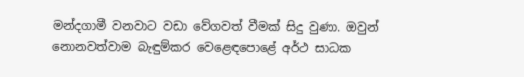මන්දගාමී වනවාට වඩා වේගවත් වීමක් සිදු වුණා. ඔවුන් නොනවත්වාම බැඳුම්කර වෙළෙඳපොළේ අර්ථ සාධක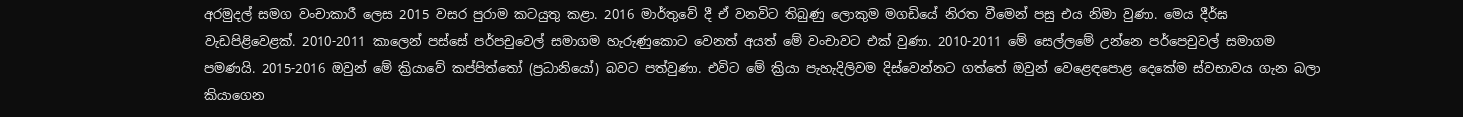අරමුදල් සමග වංචාකාරී ලෙස 2015 වසර පුරාම කටයුතු කළා. 2016 මාර්තුවේ දී ඒ වනවිට තිබුණු ලොකුම මගඩියේ නිරත වීමෙන් පසු එය නිමා වුණා. මෙය දීර්ඝ වැඩපිළිවෙළක්. 2010-2011 කාලෙන් පස්සේ පර්පචුවෙල් සමාගම හැරුණුකොට වෙනත් අයත් මේ වංචාවට එක් වුණා. 2010-2011 මේ සෙල්ලමේ උන්නෙ පර්පෙචුවල් සමාගම පමණයි. 2015-2016 ඔවුන් මේ ක්‍රියාවේ කප්පිත්තෝ (ප්‍රධානියෝ) බවට පත්වුණා. එවිට මේ ක්‍රියා පැහැදිලිවම දිස්වෙන්නට ගත්තේ ඔවුන් වෙළෙඳපොළ දෙකේම ස්වභාවය ගැන බලා කියාගෙන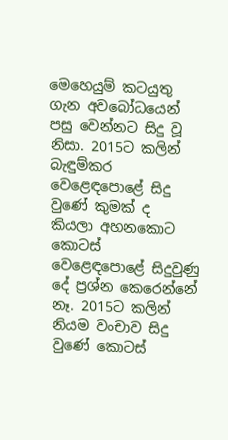මෙහෙයුම් කටයුතු ගැන අවබෝධයෙන් පසු වෙන්නට සිදු වූ නිසා. 2015ට කලින් බැඳුම්කර වෙළෙඳපොළේ සිදු වුණේ කුමක් ද කියලා අහනකොට කොටස් වෙළෙඳපොළේ සිදුවුණු දේ ප්‍රශ්න කෙරෙන්නේ නෑ. 2015ට කලින් නියම වංචාව සිදු වුණේ කොටස්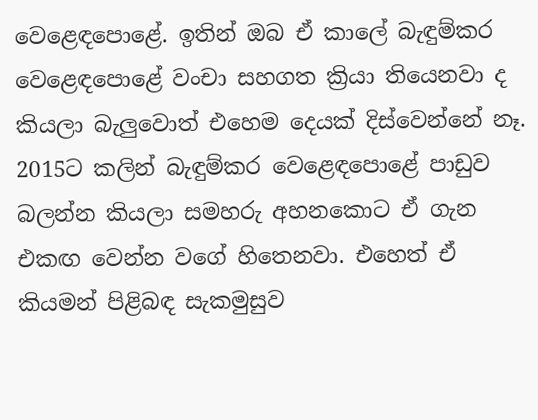වෙළෙඳපොළේ. ඉතින් ඔබ ඒ කාලේ බැඳුම්කර වෙළෙඳපොළේ වංචා සහගත ක්‍රියා තියෙනවා ද කියලා බැලුවොත් එහෙම දෙයක් දිස්වෙන්නේ නෑ. 2015ට කලින් බැඳුම්කර වෙළෙඳපොළේ පාඩුව බලන්න කියලා සමහරු අහනකොට ඒ ගැන එකඟ වෙන්න වගේ හිතෙනවා. එහෙත් ඒ කියමන් පිළිබඳ සැකමුසුව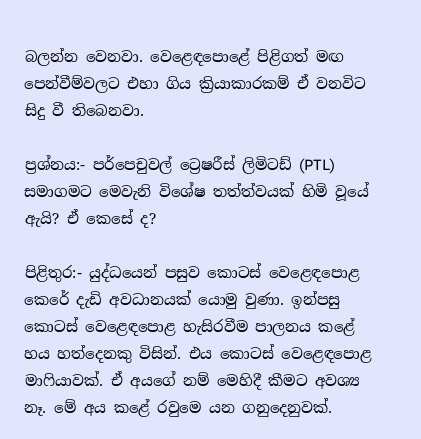බලන්න වෙනවා. වෙළෙඳපොළේ පිළිගත් මඟ පෙන්වීම්වලට එහා ගිය ක්‍රියාකාරකම් ඒ වනවිට සිදු වී තිබෙනවා.

ප්‍රශ්නය:- පර්පෙචුවල් ට්‍රෙෂරීස් ලිමිටඩ් (PTL) සමාගමට මෙවැනි විශේෂ තත්ත්වයක් හිමි වූයේ ඇයි? ඒ කෙසේ ද?

පිළිතුර:- යුද්ධයෙන් පසුව කොටස් වෙළෙඳපොළ කෙරේ දැඩි අවධානයක් යොමු වුණා. ඉන්පසු කොටස් වෙළෙඳපොළ හැසිරවීම පාලනය කළේ හය හත්දෙනකු විසින්. එය කොටස් වෙළෙඳපොළ මාෆියාවක්. ඒ අයගේ නම් මෙහිදී කීමට අවශ්‍ය නෑ. මේ අය කළේ රවුමෙ යන ගනුදෙනුවක්.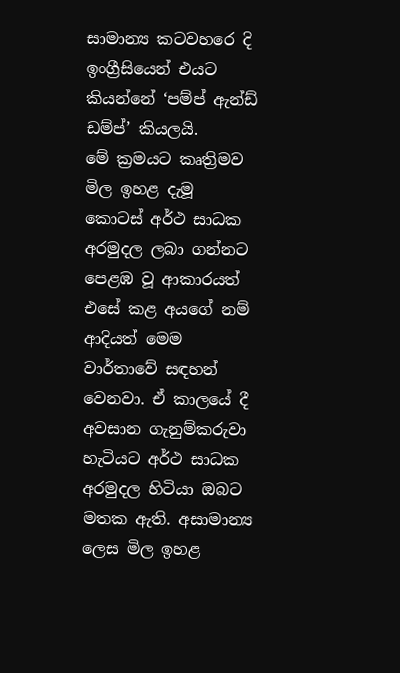සාමාන්‍ය කටවහරෙ දි ඉංග්‍රීසියෙන් එයට කියන්නේ ‘පම්ප් ඇන්ඩ් ඩම්ප්’ කියලයි.
මේ ක්‍රමයට කෘත්‍රිමව මිල ඉහළ දැමූ කොටස් අර්ථ සාධක අරමුදල ලබා ගන්නට පෙළඹ වූ ආකාරයත් එසේ කළ අයගේ නම් ආදියත් මෙම වාර්තාවේ සඳහන් වෙනවා. ඒ කාලයේ දී අවසාන ගැනුම්කරුවා හැටියට අර්ථ සාධක අරමුදල හිටියා ඔබට මතක ඇති. අසාමාන්‍ය ලෙස මිල ඉහළ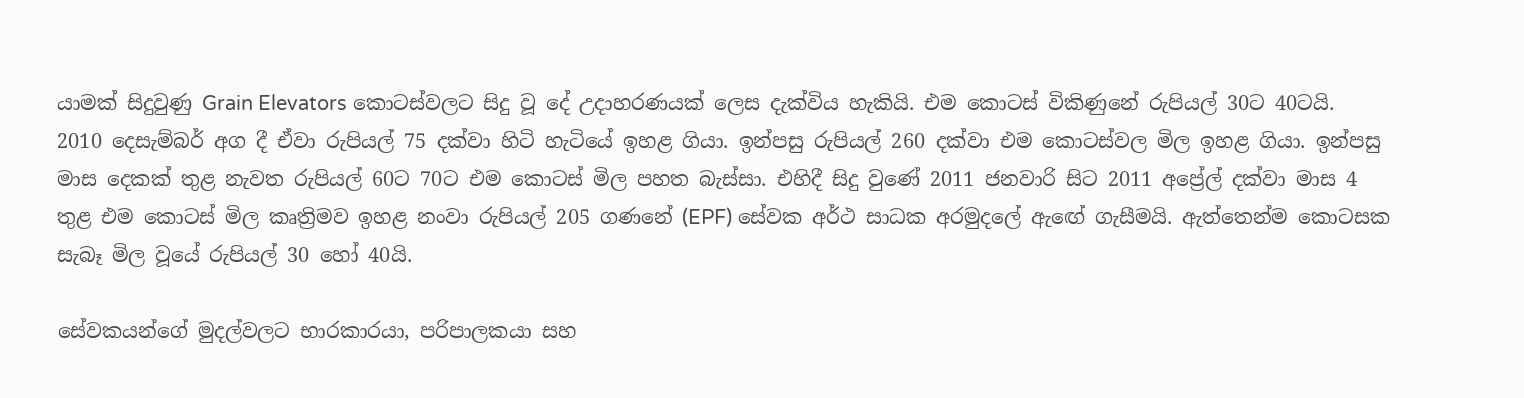යාමක් සිදුවුණු Grain Elevators කොටස්වලට සිදු වූ දේ උදාහරණයක් ලෙස දැක්විය හැකියි. එම කොටස් විකිණුනේ රුපියල් 30ට 40ටයි. 2010 දෙසැම්බර් අග දී ඒවා රුපියල් 75 දක්වා හිටි හැටියේ ඉහළ ගියා. ඉන්පසු රුපියල් 260 දක්වා එම කොටස්වල මිල ඉහළ ගියා. ඉන්පසු මාස දෙකක් තුළ නැවත රුපියල් 60ට 70ට එම කොටස් මිල පහත බැස්සා. එහිදී සිදු වුණේ 2011 ජනවාරි සිට 2011 අප්‍රේල් දක්වා මාස 4 තුළ එම කොටස් මිල කෘත්‍රිමව ඉහළ නංවා රුපියල් 205 ගණනේ (EPF) සේවක අර්ථ සාධක අරමුදලේ ඇඟේ ගැසීමයි. ඇත්තෙන්ම කොටසක සැබෑ මිල වූයේ රුපියල් 30 හෝ 40යි.

සේවකයන්ගේ මුදල්වලට භාරකාරයා, පරිපාලකයා සහ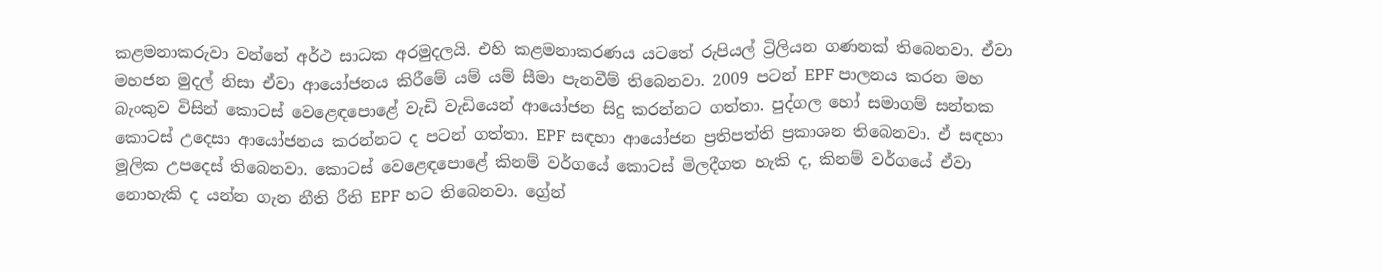කළමනාකරුවා වන්නේ අර්ථ සාධක අරමුදලයි. එහි කළමනාකරණය යටතේ රුපියල් ට්‍රිලියන ගණනක් තිබෙනවා. ඒවා මහජන මුදල් නිසා ඒවා ආයෝජනය කිරීමේ යම් යම් සීමා පැනවීම් තිබෙනවා. 2009 පටන් EPF පාලනය කරන මහ බැංකුව විසින් කොටස් වෙළෙඳපොළේ වැඩි වැඩියෙන් ආයෝජන සිදු කරන්නට ගත්තා. පුද්ගල හෝ සමාගම් සන්තක කොටස් උදෙසා ආයෝජනය කරන්නට ද පටන් ගත්තා. EPF සඳහා ආයෝජන ප්‍රතිපත්ති ප්‍රකාශන තිබෙනවා. ඒ සඳහා මූලික උපදෙස් තිබෙනවා. කොටස් වෙළෙඳපොළේ කිනම් වර්ගයේ කොටස් මිලදීගත හැකි ද, කිනම් වර්ගයේ ඒවා නොහැකි ද යන්න ගැන නීති රීති EPF හට තිබෙනවා. ග්‍රේන්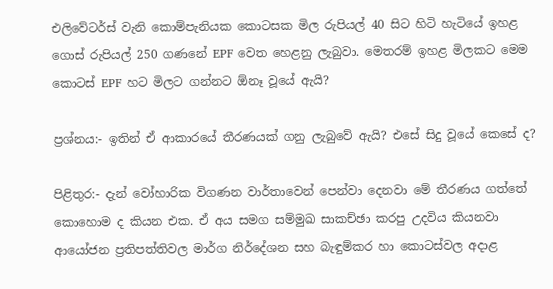එලිවේටර්ස් වැනි කොම්පැනියක කොටසක මිල රුපියල් 40 සිට හිටි හැටියේ ඉහළ ගොස් රුපියල් 250 ගණනේ EPF වෙත හෙළනු ලැබුවා. මෙතරම් ඉහළ මිලකට මෙම කොටස් EPF හට මිලට ගන්නට ඕනෑ වූයේ ඇයි?

ප්‍රශ්නය:- ඉතින් ඒ ආකාරයේ තීරණයක් ගනු ලැබුවේ ඇයි? එසේ සිදු වූයේ කෙසේ ද?

පිළිතුර:- දැන් වෝහාරික විගණන වාර්තාවෙන් පෙන්වා දෙනවා මේ තීරණය ගත්තේ කොහොම ද කියන එක. ඒ අය සමග සම්මුඛ සාකච්ඡා කරපු උදවිය කියනවා ආයෝජන ප්‍රතිපත්තිවල මාර්ග නිර්දේශන සහ බැඳුම්කර හා කොටස්වල අදාළ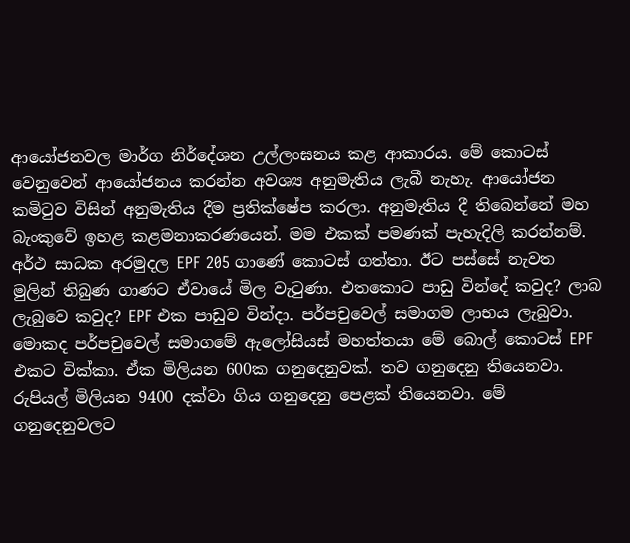ආයෝජනවල මාර්ග නිර්දේශන උල්ලංඝනය කළ ආකාරය. මේ කොටස් වෙනුවෙන් ආයෝජනය කරන්න අවශ්‍ය අනුමැතිය ලැබී නැහැ. ආයෝජන කමිටුව විසින් අනුමැතිය දීම ප්‍රතික්ෂේප කරලා. අනුමැතිය දී තිබෙන්නේ මහ බැංකුවේ ඉහළ කළමනාකරණයෙන්. මම එකක් පමණක් පැහැදිලි කරන්නම්. අර්ථ සාධක අරමුදල EPF 205 ගාණේ කොටස් ගත්තා. ඊට පස්සේ නැවත මුලින් තිබුණ ගාණට ඒවායේ මිල වැටුණා. එතකොට පාඩු වින්දේ කවුද? ලාබ ලැබුවෙ කවුද? EPF එක පාඩුව වින්දා. පර්පචුවෙල් සමාගම ලාභය ලැබුවා. මොකද පර්පචුවෙල් සමාගමේ ඇලෝසියස් මහත්තයා මේ බොල් කොටස් EPF එකට වික්කා. ඒක මිලියන 600ක ගනුදෙනුවක්. තව ගනුදෙනු තියෙනවා. රුපියල් මිලියන 9400 දක්වා ගිය ගනුදෙනු පෙළක් තියෙනවා. මේ ගනුදෙනුවලට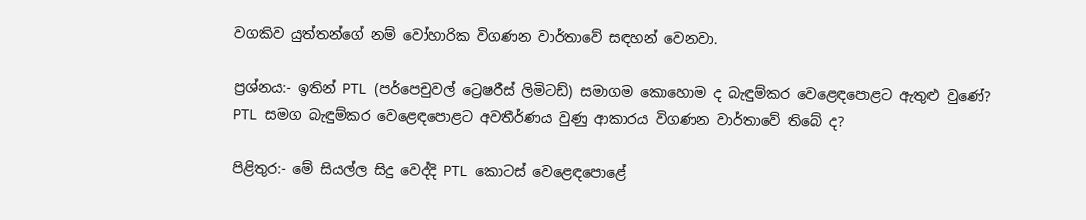වගකිව යුත්තන්ගේ නම් වෝහාරික විගණන වාර්තාවේ සඳහන් වෙනවා.

ප්‍රශ්නය:- ඉතින් PTL (පර්පෙචුවල් ට්‍රෙෂරීස් ලිමිටඩ්) සමාගම කොහොම ද බැඳුම්කර වෙළෙඳපොළට ඇතුළු වුණේ? PTL සමග බැඳුම්කර වෙළෙඳපොළට අවතීර්ණය වුණු ආකාරය විගණන වාර්තාවේ තිබේ ද?

පිළිතුර:- මේ සියල්ල සිදු වෙද්දි PTL කොටස් වෙළෙඳපොළේ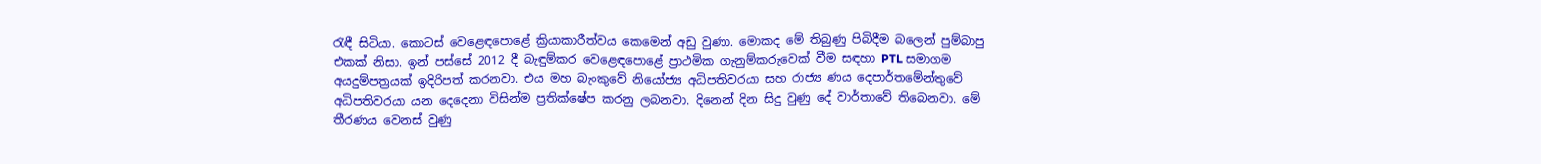රැඳී සිටියා. කොටස් වෙළෙඳපොළේ ක්‍රියාකාරීත්වය කෙමෙන් අඩු වුණා. මොකද මේ තිබුණු පිබිදීම බලෙන් පුම්බාපු එකක් නිසා. ඉන් පස්සේ 2012 දී බැඳුම්කර වෙළෙඳපොළේ ප්‍රාථමික ගැනුම්කරුවෙක් වීම සඳහා PTL සමාගම අයදුම්පත්‍රයක් ඉදිරිපත් කරනවා. එය මහ බැංකුවේ නියෝජ්‍ය අධිපතිවරයා සහ රාජ්‍ය ණය දෙපාර්තමේන්තුවේ අධිපතිවරයා යන දෙදෙනා විසින්ම ප්‍රතික්ෂේප කරනු ලබනවා. දිනෙන් දින සිදු වුණු දේ වාර්තාවේ තිබෙනවා. මේ තීරණය වෙනස් වුණු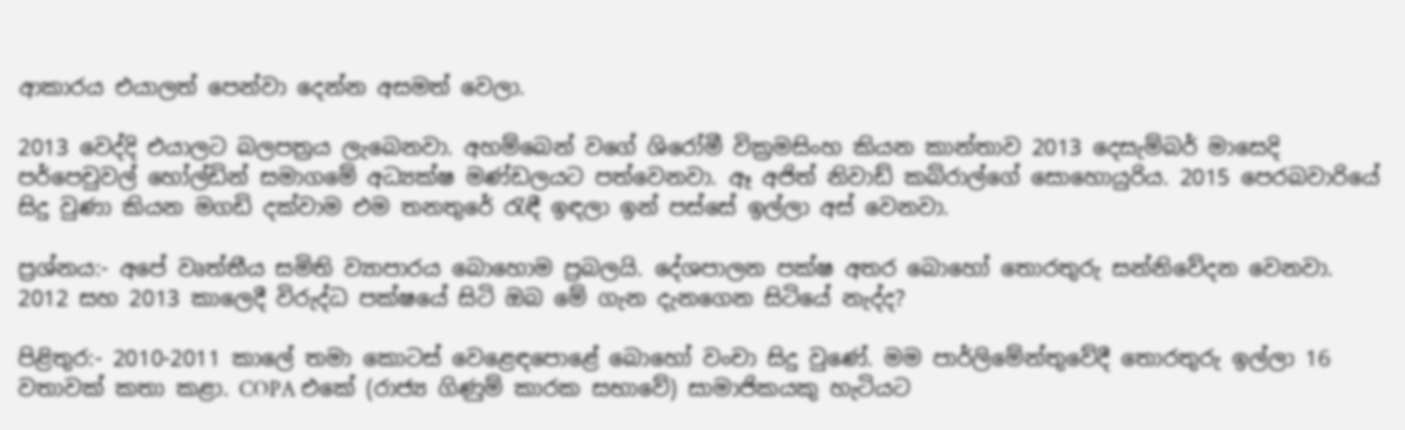ආකාරය එයාලත් පෙන්වා දෙන්න අසමත් වෙලා.

2013 වෙද්දි එයාලට බලපත්‍රය ලැබෙනවා. අහම්බෙන් වගේ ශිරෝමී වික්‍රමසිංහ කියන කාන්තාව 2013 දෙසැම්බර් මාසෙදි පර්පෙචුවල් හෝල්ඩින් සමාගමේ අධ්‍යක්ෂ මණ්ඩලයට පත්වෙනවා. ඈ අජිත් නිවාඩ් කබ්රාල්ගේ සොහොයුරිය. 2015 පෙරබවාරියේ සිදු වුණා කියන මගඩි දක්වාම එම තනතුරේ රැඳී ඉඳලා ඉන් පස්සේ ඉල්ලා අස් වෙනවා.

ප්‍රශ්නය:- අපේ වෘත්තීය සමිති ව්‍යාපාරය බොහොම ප්‍රබලයි. දේශපාලන පක්ෂ අතර බොහෝ තොරතුරු සන්නිවේදන වෙනවා. 2012 සහ 2013 කාලෙදී විරුද්ධ පක්ෂයේ සිටි ඔබ මේ ගැන දැනගෙන සිටියේ නැද්ද?

පිළිතුර:- 2010-2011 කාලේ තමා කොටස් වෙළෙඳපොළේ බොහෝ වංචා සිදු වුණේ. මම පාර්ලිමේන්තුවේදී තොරතුරු ඉල්ලා 16 වතාවක් කතා කළා. COPA එකේ (රාජ්‍ය ගිණුම් කාරක සභාවේ) සාමාජිකයකු හැටියට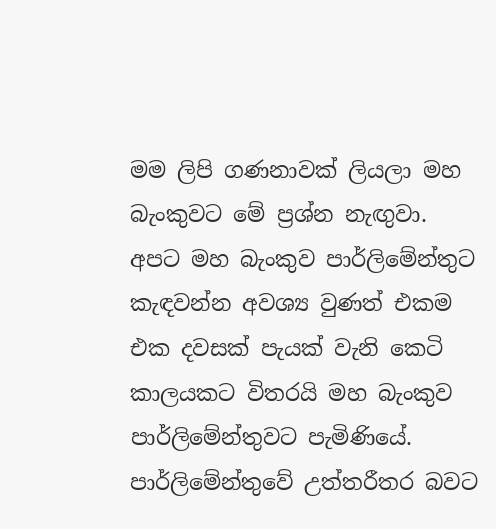මම ලිපි ගණනාවක් ලියලා මහ බැංකුවට මේ ප්‍රශ්න නැඟුවා. අපට මහ බැංකුව පාර්ලිමේන්තුට කැඳවන්න අවශ්‍ය වුණත් එකම එක දවසක් පැයක් වැනි කෙටි කාලයකට විතරයි මහ බැංකුව පාර්ලිමේන්තුවට පැමිණියේ. පාර්ලිමේන්තුවේ උත්තරීතර බවට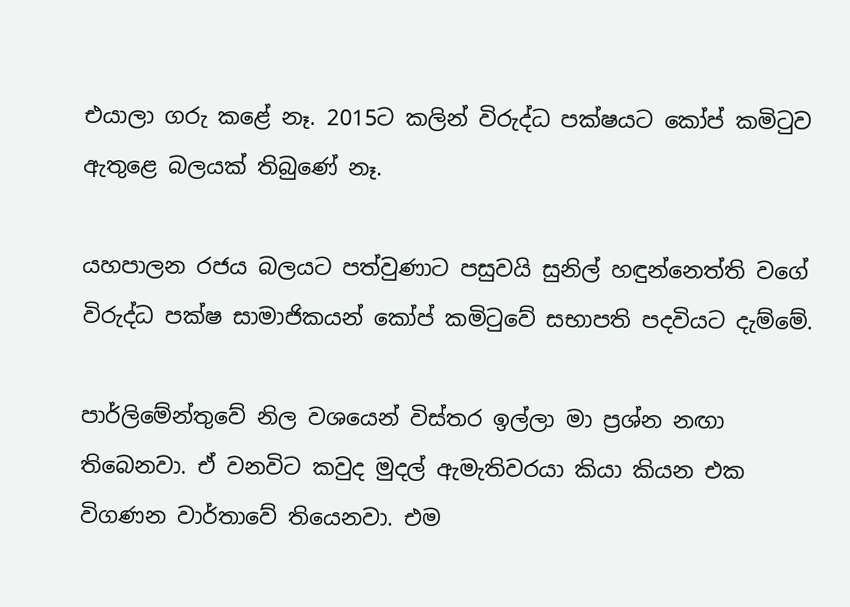එයාලා ගරු කළේ නෑ. 2015ට කලින් විරුද්ධ පක්ෂයට කෝප් කමිටුව ඇතුළෙ බලයක් තිබුණේ නෑ.

යහපාලන රජය බලයට පත්වුණාට පසුවයි සුනිල් හඳුන්නෙත්ති වගේ විරුද්ධ පක්ෂ සාමාජිකයන් කෝප් කමිටුවේ සභාපති පදවියට දැම්මේ.

පාර්ලිමේන්තුවේ නිල වශයෙන් විස්තර ඉල්ලා මා ප්‍රශ්න නඟා තිබෙනවා. ඒ වනවිට කවුද මුදල් ඇමැතිවරයා කියා කියන එක විගණන වාර්තාවේ තියෙනවා. එම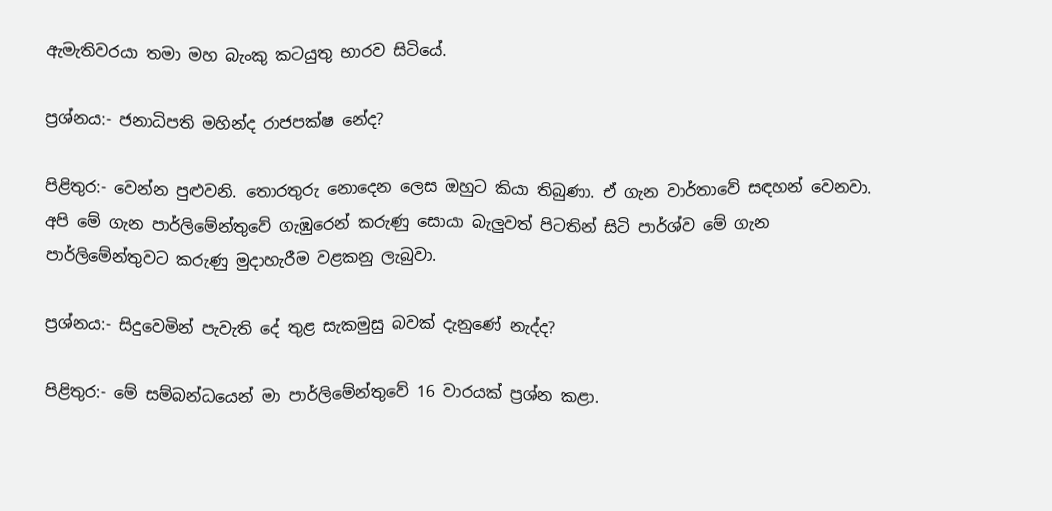ඇමැතිවරයා තමා මහ බැංකු කටයුතු භාරව සිටියේ.

ප්‍රශ්නය:- ජනාධිපති මහින්ද රාජපක්ෂ නේද?

පිළිතුර:- වෙන්න පුළුවනි. තොරතුරු නොදෙන ලෙස ඔහුට කියා තිබුණා. ඒ ගැන වාර්තාවේ සඳහන් වෙනවා. අපි මේ ගැන පාර්ලිමේන්තුවේ ගැඹුරෙන් කරුණු සොයා බැලුවත් පිටතින් සිටි පාර්ශ්ව මේ ගැන පාර්ලිමේන්තුවට කරුණු මුදාහැරීම වළකනු ලැබුවා.

ප්‍රශ්නය:- සිදුවෙමින් පැවැති දේ තුළ සැකමුසු බවක් දැනුණේ නැද්ද?

පිළිතුර:- මේ සම්බන්ධයෙන් මා පාර්ලිමේන්තුවේ 16 වාරයක් ප්‍රශ්න කළා.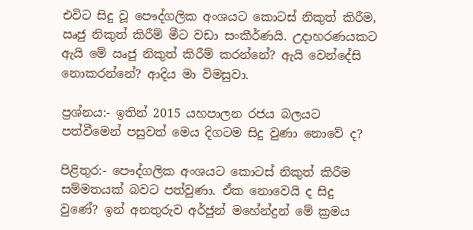එවිට සිදු වූ පෞද්ගලික අංශයට කොටස් නිකුත් කිරීම, ඍජු නිකුත් කිරීම් මීට වඩා සංකීර්ණයි. උදාහරණයකට ඇයි මේ ඍජු නිකුත් කිරීම් කරන්නේ? ඇයි වෙන්දේසි නොකරන්නේ? ආදිය මා විමසුවා.

ප්‍රශ්නය:- ඉතින් 2015 යහපාලන රජය බලයට පත්වීමෙන් පසුවත් මෙය දිගටම සිදු වුණා නොවේ ද?

පිළිතුර:- පෞද්ගලික අංශයට කොටස් නිකුත් කිරීම සම්මතයක් බවට පත්වුණා. ඒක නොවෙයි ද සිදු වුණේ? ඉන් අනතුරුව අර්ජුන් මහේන්ද්‍රන් මේ ක්‍රමය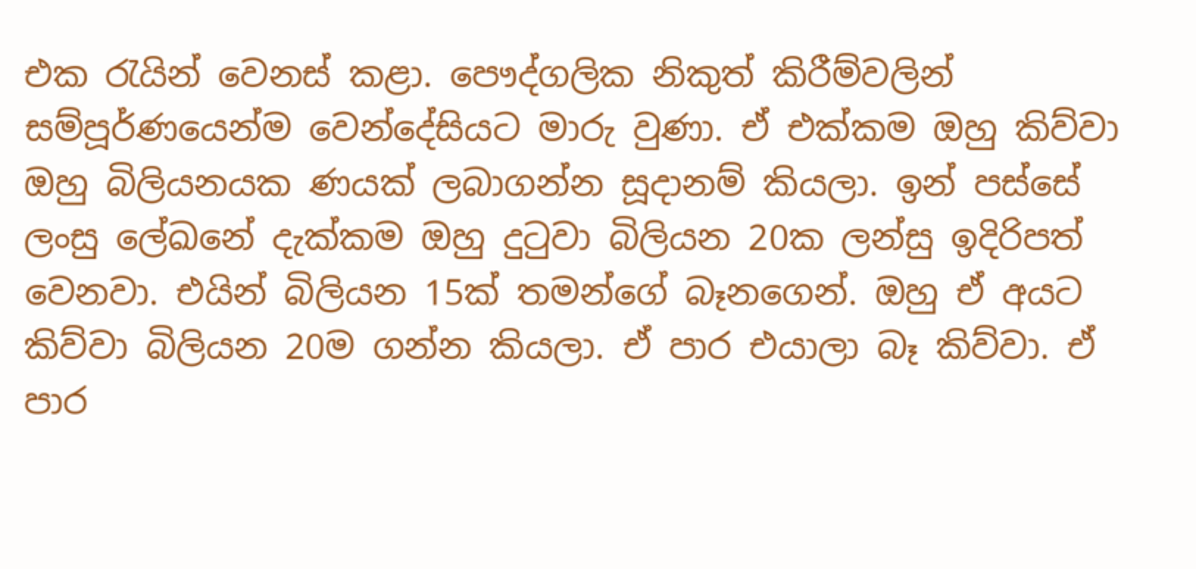එක රැයින් වෙනස් කළා. පෞද්ගලික නිකුත් කිරීම්වලින් සම්පූර්ණයෙන්ම වෙන්දේසියට මාරු වුණා. ඒ එක්කම ඔහු කිව්වා ඔහු බිලියනයක ණයක් ලබාගන්න සූදානම් කියලා. ඉන් පස්සේ ලංසු ලේඛනේ දැක්කම ඔහු දුටුවා බිලියන 20ක ලන්සු ඉදිරිපත් වෙනවා. එයින් බිලියන 15ක් තමන්ගේ බෑනගෙන්. ඔහු ඒ අයට කිව්වා බිලියන 20ම ගන්න කියලා. ඒ පාර එයාලා බෑ කිව්වා. ඒ පාර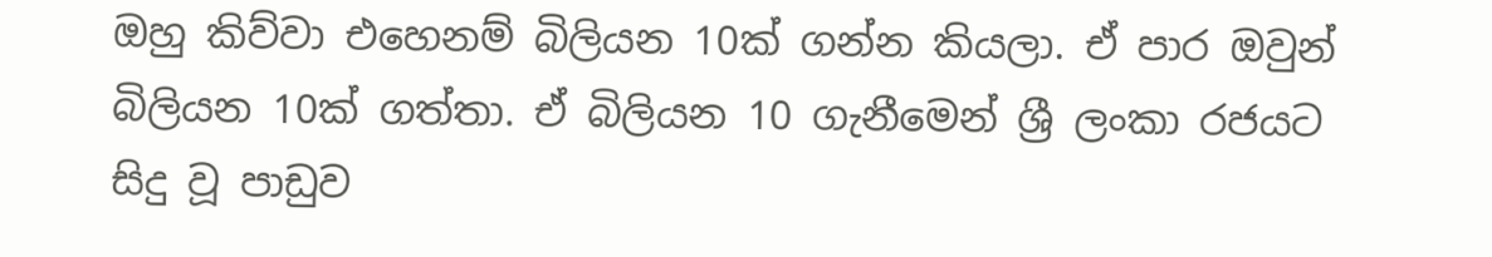ඔහු කිව්වා එහෙනම් බිලියන 10ක් ගන්න කියලා. ඒ පාර ඔවුන් බිලියන 10ක් ගත්තා. ඒ බිලියන 10 ගැනීමෙන් ශ්‍රී ලංකා රජයට සිදු වූ පාඩුව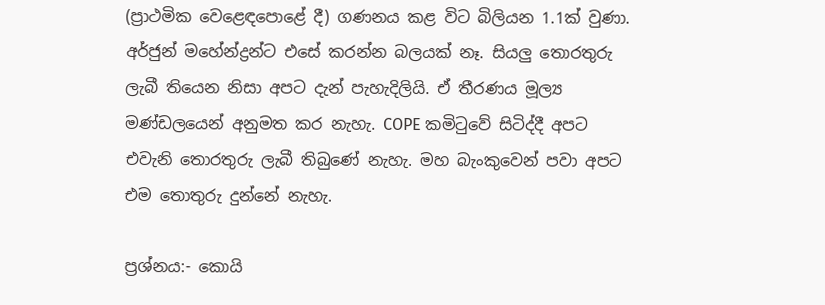(ප්‍රාථමික වෙළෙඳපොළේ දී) ගණනය කළ විට බිලියන 1.1ක් වුණා. අර්ජුන් මහේන්ද්‍රන්ට එසේ කරන්න බලයක් නෑ. සියලු තොරතුරු ලැබී තියෙන නිසා අපට දැන් පැහැදිලියි. ඒ තීරණය මූල්‍ය මණ්ඩලයෙන් අනුමත කර නැහැ. COPE කමිටුවේ සිටිද්දී අපට එවැනි තොරතුරු ලැබී තිබුණේ නැහැ. මහ බැංකුවෙන් පවා අපට එම තොතුරු දුන්නේ නැහැ.

ප්‍රශ්නය:- කොයි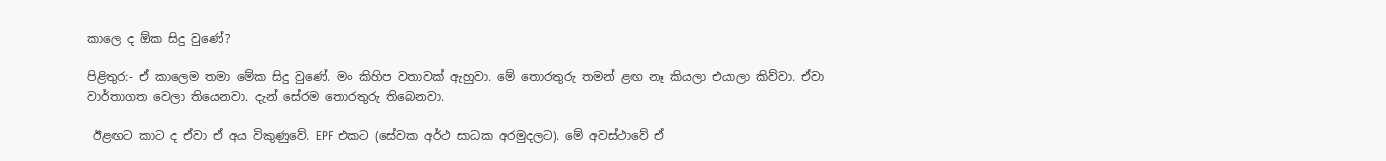කාලෙ ද ඕක සිදු වුණේ?

පිළිතුර:- ඒ කාලෙම තමා මේක සිදු වුණේ. මං කිහිප වතාවක් ඇහුවා. මේ තොරතුරු තමන් ළඟ නෑ කියලා එයාලා කිව්වා. ඒවා වාර්තාගත වෙලා තියෙනවා. දැන් සේරම තොරතුරු තිබෙනවා.

 ඊළඟට කාට ද ඒවා ඒ අය විකුණුවේ. EPF එකට (සේවක අර්ථ සාධක අරමුදලට). මේ අවස්ථාවේ ඒ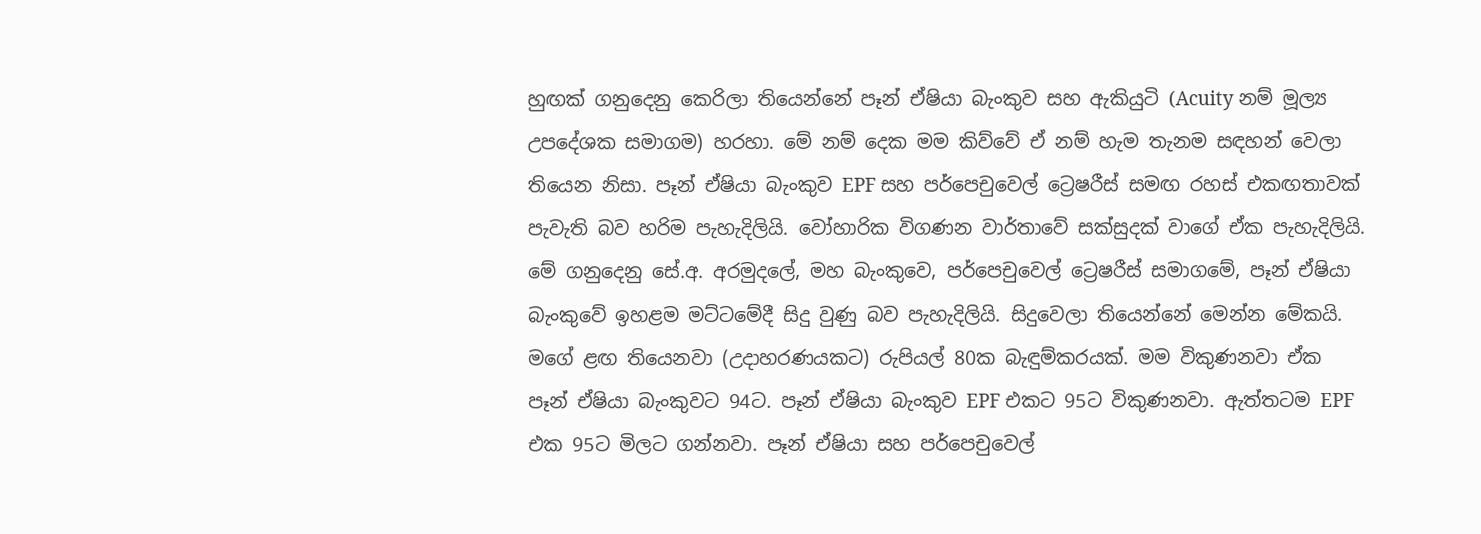හුඟක් ගනුදෙනු කෙරිලා තියෙන්නේ පෑන් ඒෂියා බැංකුව සහ ඇකියුටි (Acuity නම් මූල්‍ය උපදේශක සමාගම) හරහා. මේ නම් දෙක මම කිව්වේ ඒ නම් හැම තැනම සඳහන් වෙලා තියෙන නිසා. පෑන් ඒෂියා බැංකුව EPF සහ පර්පෙචුවෙල් ට්‍රෙෂරීස් සමඟ රහස් එකඟතාවක් පැවැති බව හරිම පැහැදිලියි. වෝහාරික විගණන වාර්තාවේ සක්සුදක් වාගේ ඒක පැහැදිලියි. මේ ගනුදෙනු සේ.අ. අරමුදලේ, මහ බැංකුවෙ, පර්පෙචුවෙල් ට්‍රෙෂරීස් සමාගමේ, පෑන් ඒෂියා බැංකුවේ ඉහළම මට්ටමේදී සිදු වුණු බව පැහැදිලියි. සිදුවෙලා තියෙන්නේ මෙන්න මේකයි. මගේ ළඟ තියෙනවා (උදාහරණයකට) රුපියල් 80ක බැඳුම්කරයක්. මම විකුණනවා ඒක පෑන් ඒෂියා බැංකුවට 94ට. පෑන් ඒෂියා බැංකුව EPF එකට 95ට විකුණනවා. ඇත්තටම EPF එක 95ට මිලට ගන්නවා. පෑන් ඒෂියා සහ පර්පෙචුවෙල්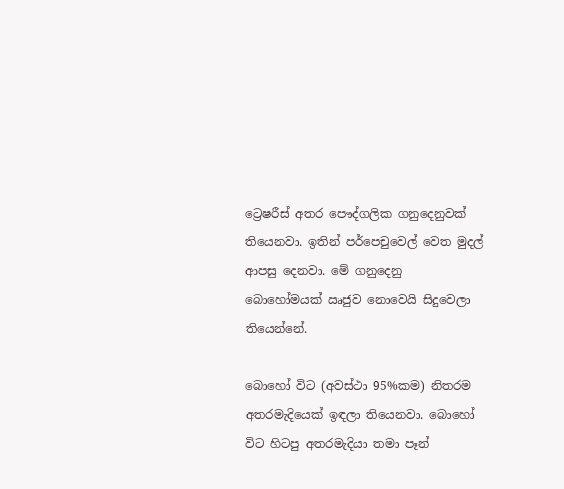ට්‍රෙෂරීස් අතර පෞද්ගලික ගනුදෙනුවක් තියෙනවා. ඉතින් පර්පෙචුවෙල් වෙත මුදල් ආපසු දෙනවා. මේ ගනුදෙනු බොහෝමයක් ඍජුව නොවෙයි සිදුවෙලා තියෙන්නේ.

බොහෝ විට (අවස්ථා 95%කම) නිතරම අතරමැදියෙක් ඉඳලා තියෙනවා. බොහෝ විට හිටපු අතරමැදියා තමා පෑන්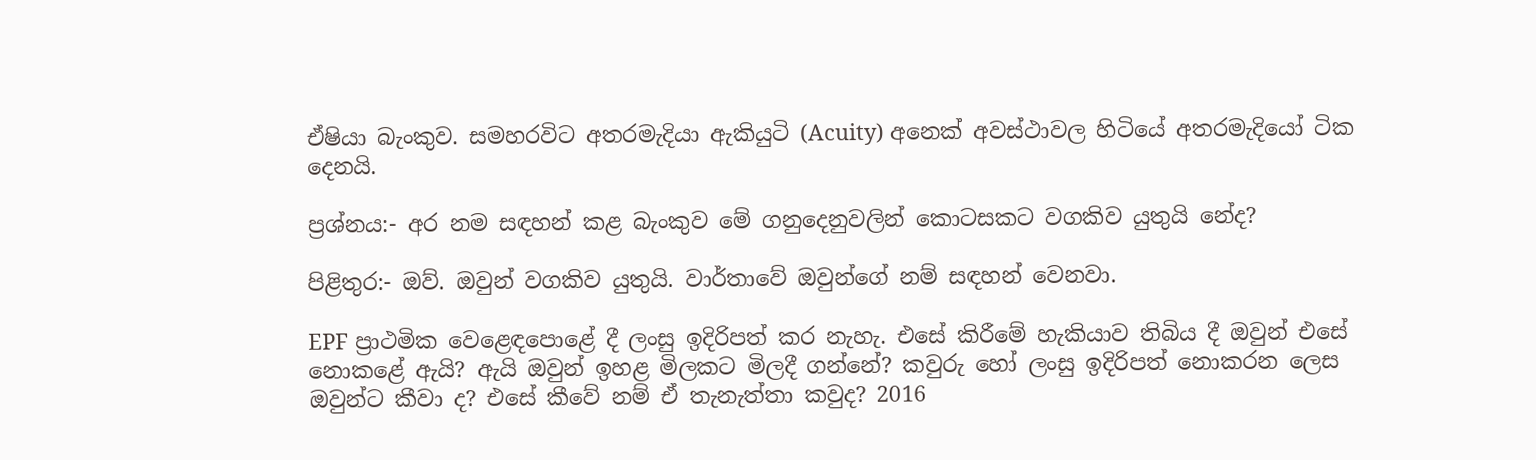ඒෂියා බැංකුව. සමහරවිට අතරමැදියා ඇකියුටි (Acuity) අනෙක් අවස්ථාවල හිටියේ අතරමැදියෝ ටික දෙනයි.

ප්‍රශ්නය:- අර නම සඳහන් කළ බැංකුව මේ ගනුදෙනුවලින් කොටසකට වගකිව යුතුයි නේද?

පිළිතුර:- ඔව්. ඔවුන් වගකිව යුතුයි. වාර්තාවේ ඔවුන්ගේ නම් සඳහන් වෙනවා.

EPF ප්‍රාථමික වෙළෙඳපොළේ දී ලංසු ඉදිරිපත් කර නැහැ. එසේ කිරීමේ හැකියාව තිබිය දී ඔවුන් එසේ නොකළේ ඇයි? ඇයි ඔවුන් ඉහළ මිලකට මිලදී ගන්නේ? කවුරු හෝ ලංසු ඉදිරිපත් නොකරන ලෙස ඔවුන්ට කීවා ද? එසේ කීවේ නම් ඒ තැනැත්තා කවුද? 2016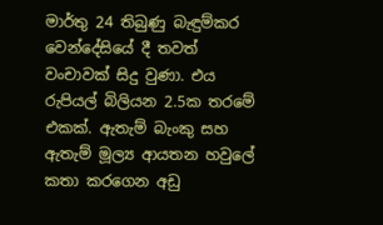මාර්තු 24 තිබුණු බැඳුම්කර වෙන්දේසියේ දී තවත් වංචාවක් සිදු වුණා. එය රුපියල් බිලියන 2.5ක තරමේ එකක්. ඇතැම් බැංකු සහ ඇතැම් මූල්‍ය ආයතන හවුලේ කතා කරගෙන අඩු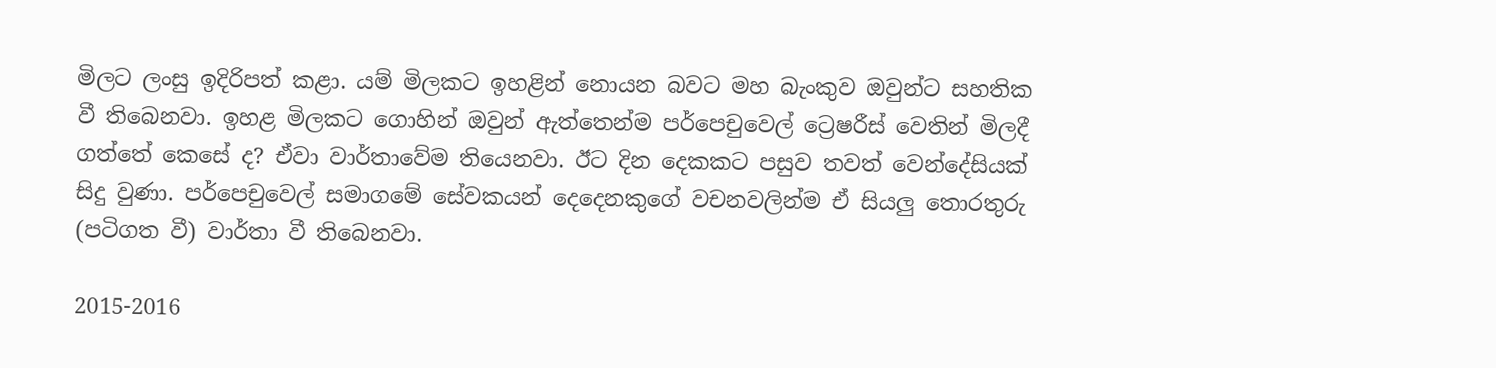මිලට ලංසු ඉදිරිපත් කළා. යම් මිලකට ඉහළින් නොයන බවට මහ බැංකුව ඔවුන්ට සහතික වී තිබෙනවා. ඉහළ මිලකට ගොහින් ඔවුන් ඇත්තෙන්ම පර්පෙචුවෙල් ට්‍රෙෂරීස් වෙතින් මිලදී ගත්තේ කෙසේ ද? ඒවා වාර්තාවේම තියෙනවා. ඊට දින දෙකකට පසුව තවත් වෙන්දේසියක් සිදු වුණා. පර්පෙචුවෙල් සමාගමේ සේවකයන් දෙදෙනකුගේ වචනවලින්ම ඒ සියලු තොරතුරු (පටිගත වී) වාර්තා වී තිබෙනවා.

2015-2016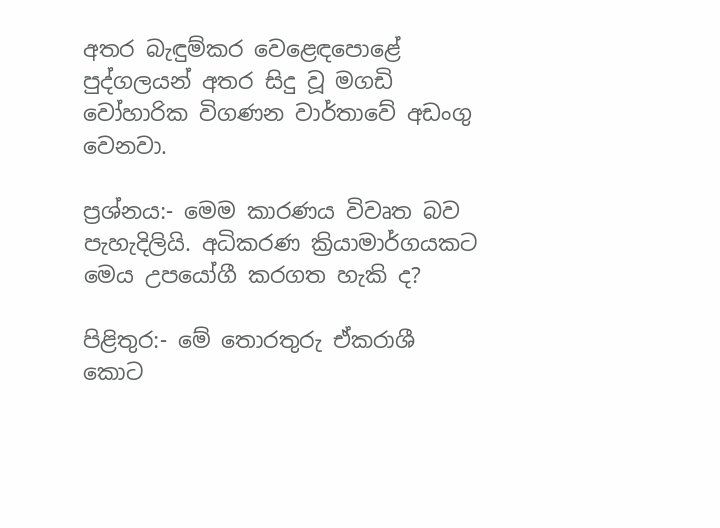අතර බැඳුම්කර වෙළෙඳපොළේ පුද්ගලයන් අතර සිදු වූ මගඩි වෝහාරික විගණන වාර්තාවේ අඩංගු වෙනවා.

ප්‍රශ්නය:- මෙම කාරණය විවෘත බව පැහැදිලියි. අධිකරණ ක්‍රියාමාර්ගයකට මෙය උපයෝගී කරගත හැකි ද?

පිළිතුර:- මේ තොරතුරු ඒකරාශී කොට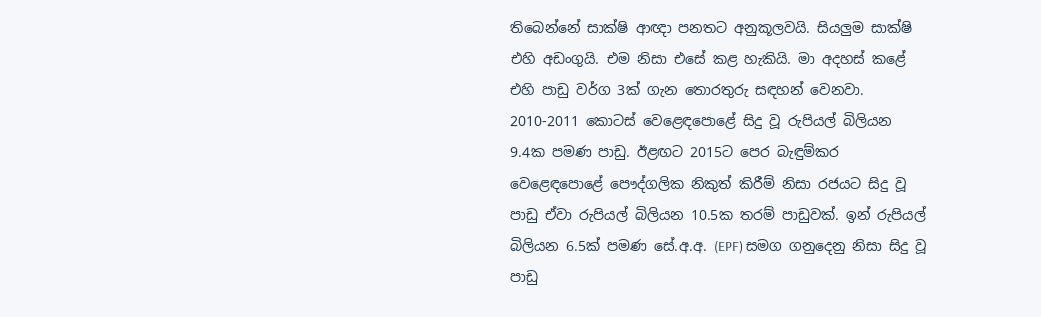තිබෙන්නේ සාක්ෂි ආඥා පනතට අනුකූලවයි. සියලුම සාක්ෂි එහි අඩංගුයි. එම නිසා එසේ කළ හැකියි. මා අදහස් කළේ එහි පාඩු වර්ග 3ක් ගැන තොරතුරු සඳහන් වෙනවා. 2010-2011 කොටස් වෙළෙඳපොළේ සිදු වූ රුපියල් බිලියන 9.4ක පමණ පාඩු. ඊළඟට 2015ට පෙර බැඳුම්කර වෙළෙඳපොළේ පෞද්ගලික නිකුත් කිරීම් නිසා රජයට සිදු වූ පාඩු ඒවා රුපියල් බිලියන 10.5ක තරම් පාඩුවක්. ඉන් රුපියල් බිලියන 6.5ක් පමණ සේ.අ.අ. (EPF) සමග ගනුදෙනු නිසා සිදු වූ පාඩු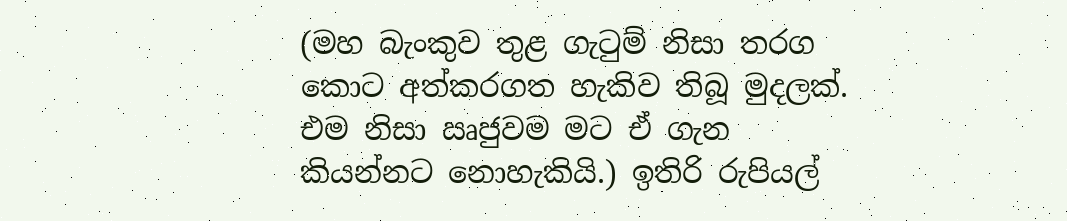(මහ බැංකුව තුළ ගැටුම් නිසා තරග කොට අත්කරගත හැකිව තිබූ මුදලක්. එම නිසා ඍජුවම මට ඒ ගැන කියන්නට නොහැකියි.) ඉතිරි රුපියල්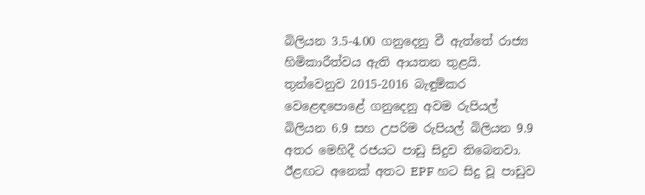බිලියන 3.5-4.00 ගනුදෙනු වී ඇත්තේ රාජ්‍ය හිමිකාරීත්වය ඇති ආයතන තුළයි. තුන්වෙනුව 2015-2016 බැඳුම්කර වෙළෙඳපොළේ ගනුදෙනු අවම රුපියල් බිලියන 6.9 සහ උපරිම රුපියල් බිලියන 9.9 අතර මෙහිදී රජයට පාඩු සිදුව තිබෙනවා. ඊළඟට අනෙක් අතට EPF හට සිදු වූ පාඩුව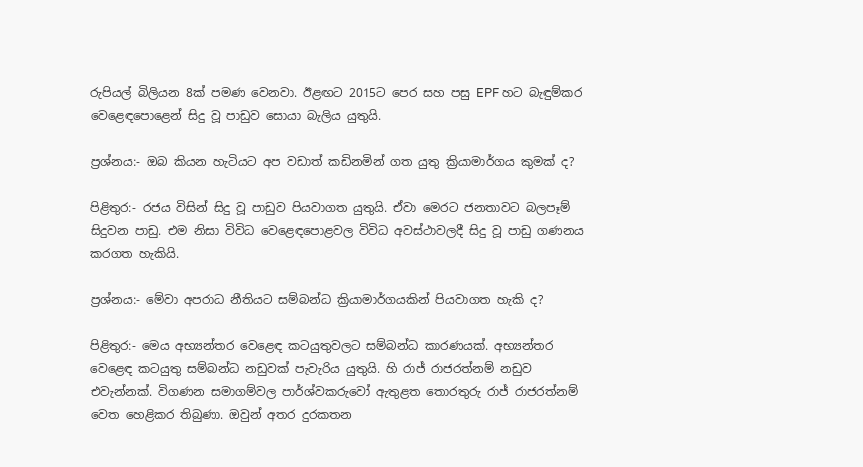රුපියල් බිලියන 8ක් පමණ වෙනවා. ඊළඟට 2015ට පෙර සහ පසු EPF හට බැඳුම්කර වෙළෙඳපොළෙන් සිදු වූ පාඩුව සොයා බැලිය යුතුයි.

ප්‍රශ්නය:- ඔබ කියන හැටියට අප වඩාත් කඩිනමින් ගත යුතු ක්‍රියාමාර්ගය කුමක් ද?

පිළිතුර:- රජය විසින් සිදු වූ පාඩුව පියවාගත යුතුයි. ඒවා මෙරට ජනතාවට බලපෑම් සිදුවන පාඩු. එම නිසා විවිධ වෙළෙඳපොළවල විවිධ අවස්ථාවලදී සිදු වූ පාඩු ගණනය කරගත හැකියි.

ප්‍රශ්නය:- මේවා අපරාධ නීතියට සම්බන්ධ ක්‍රියාමාර්ගයකින් පියවාගත හැකි ද?

පිළිතුර:- මෙය අභ්‍යන්තර වෙළෙඳ කටයුතුවලට සම්බන්ධ කාරණයක්. අභ්‍යන්තර වෙළෙඳ කටයුතු සම්බන්ධ නඩුවක් පැවැරිය යුතුයි. හි රාජ් රාජරත්නම් නඩුව එවැන්නක්. විගණන සමාගම්වල පාර්ශ්වකරුවෝ ඇතුළත තොරතුරු රාජ් රාජරත්නම් වෙත හෙළිකර තිබුණා. ඔවුන් අතර දුරකතන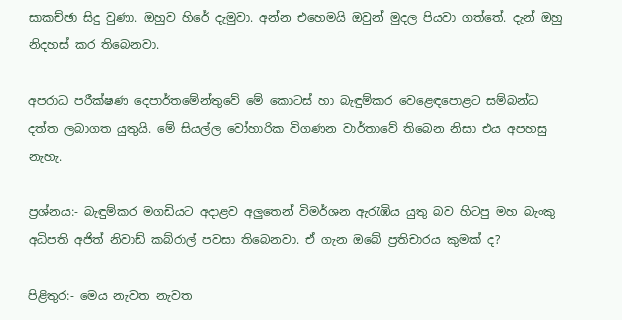සාකච්ඡා සිදු වුණා. ඔහුව හිරේ දැමුවා. අන්න එහෙමයි ඔවුන් මුදල පියවා ගත්තේ. දැන් ඔහු නිදහස් කර තිබෙනවා.

අපරාධ පරීක්ෂණ දෙපාර්තමේන්තුවේ මේ කොටස් හා බැඳුම්කර වෙළෙඳපොළට සම්බන්ධ දත්ත ලබාගත යුතුයි. මේ සියල්ල වෝහාරික විගණන වාර්තාවේ තිබෙන නිසා එය අපහසු නැහැ.

ප්‍රශ්නය:- බැඳුම්කර මගඩියට අදාළව අලුතෙන් විමර්ශන ඇරැඹිය යුතු බව හිටපු මහ බැංකු අධිපති අජිත් නිවාඩ් කබ්රාල් පවසා තිබෙනවා. ඒ ගැන ඔබේ ප්‍රතිචාරය කුමක් ද?

පිළිතුර:- මෙය නැවත නැවත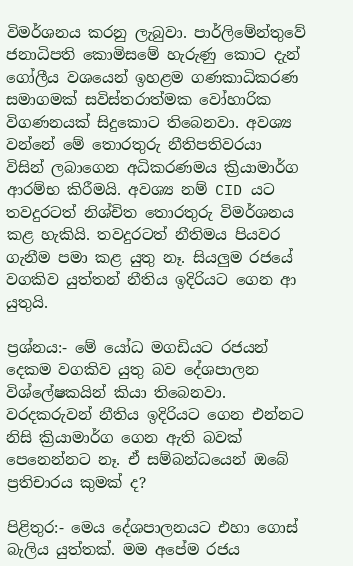විමර්ශනය කරනු ලැබුවා. පාර්ලිමේන්තුවේ ජනාධිපති කොමිසමේ හැරුණු කොට දැන් ගෝලීය වශයෙන් ඉහළම ගණකාධිකරණ සමාගමක් සවිස්තරාත්මක වෝහාරික විගණනයක් සිදුකොට තිබෙනවා. අවශ්‍ය වන්නේ මේ තොරතුරු නීතිපතිවරයා විසින් ලබාගෙන අධිකරණමය ක්‍රියාමාර්ග ආරම්භ කිරීමයි. අවශ්‍ය නම් CID යට තවදුරටත් නිශ්චිත තොරතුරු විමර්ශනය කළ හැකියි. තවදුරටත් නීතිමය පියවර ගැනීම පමා කළ යුතු නෑ. සියලුම රජයේ වගකිව යුත්තන් නීතිය ඉදිරියට ගෙන ආ යුතුයි.

ප්‍රශ්නය:- මේ යෝධ මගඩියට රජයන් දෙකම වගකිව යුතු බව දේශපාලන විශ්ලේෂකයින් කියා තිබෙනවා. වරදකරුවන් නීතිය ඉදිරියට ගෙන එන්නට නිසි ක්‍රියාමාර්ග ගෙන ඇති බවක් පෙනෙන්නට නෑ. ඒ සම්බන්ධයෙන් ඔබේ ප්‍රතිචාරය කුමක් ද?

පිළිතුර:- මෙය දේශපාලනයට එහා ගොස් බැලිය යුත්තක්. මම අපේම රජය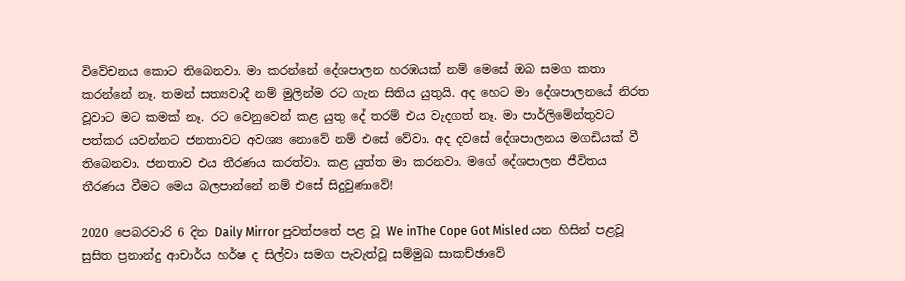විවේචනය කොට තිබෙනවා. මා කරන්නේ දේශපාලන හරඹයක් නම් මෙසේ ඔබ සමග කතා කරන්නේ නෑ. තමන් සත්‍යවාදී නම් මුලින්ම රට ගැන සිතිය යුතුයි. අද හෙට මා දේශපාලනයේ නිරත වූවාට මට කමක් නෑ. රට වෙනුවෙන් කළ යුතු දේ තරම් එය වැදගත් නෑ. මා පාර්ලිමේන්තුවට පත්කර යවන්නට ජනතාවට අවශ්‍ය නොවේ නම් එසේ වේවා. අද දවසේ දේශපාලනය මගඩියක් වී තිබෙනවා. ජනතාව එය තීරණය කරත්වා. කළ යුත්ත මා කරනවා. මගේ දේශපාලන ජීවිතය තීරණය වීමට මෙය බලපාන්නේ නම් එසේ සිදුවුණාවේ!

2020 පෙබරවාරි 6 දින Daily Mirror පුවත්පතේ පළ වූ We inThe Cope Got Misled යන හිසින් පළවූ සුසිත ප්‍රනාන්දු ආචාර්ය හර්ෂ ද සිල්වා සමග පැවැත්වූ සම්මුඛ සාකච්ඡාවේ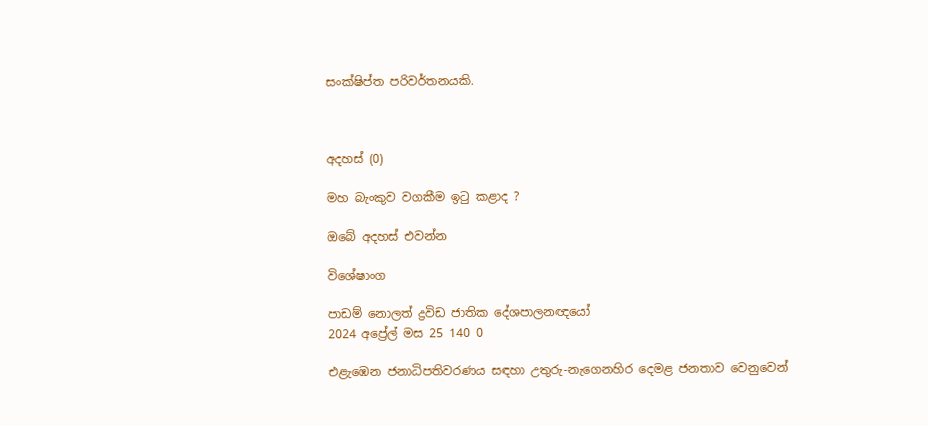සංක්ෂිප්ත පරිවර්තනයකි.



අදහස් (0)

මහ බැංකුව වගකීම ඉටු කළාද ?

ඔබේ අදහස් එවන්න

විශේෂාංග

පාඩම් නොලත් ද්‍රවිඩ ජාතික දේශපාලනඥයෝ
2024 අප්‍රේල් මස 25 140 0

එළැඹෙන ජනාධිපතිවරණය සඳහා උතුරු-නැගෙනහිර දෙමළ ජනතාව වෙනුවෙන්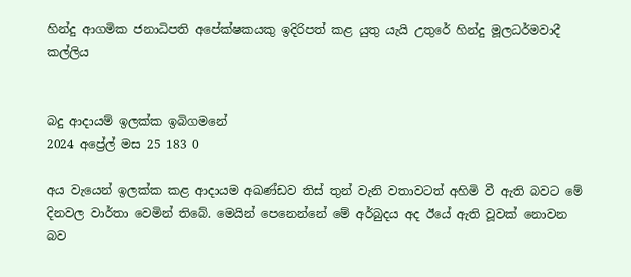හින්දු ආගමික ජනාධිපති අපේක්ෂකයකු ඉදිරිපත් කළ යුතු යැයි උතුරේ හින්දු මූලධර්මවාදී කල්ලිය


බදු ආදායම් ඉලක්ක ඉබිගමනේ
2024 අප්‍රේල් මස 25 183 0

අය වැයෙන් ඉලක්ක කළ ආදායම අඛණ්ඩව තිස් තුන් වැනි වතාවටත් අහිමි වී ඇති බවට මේ දිනවල වාර්තා වෙමින් තිබේ. මෙයින් පෙනෙන්නේ මේ අර්බුදය අද ඊයේ ඇති වූවක් නොවන බව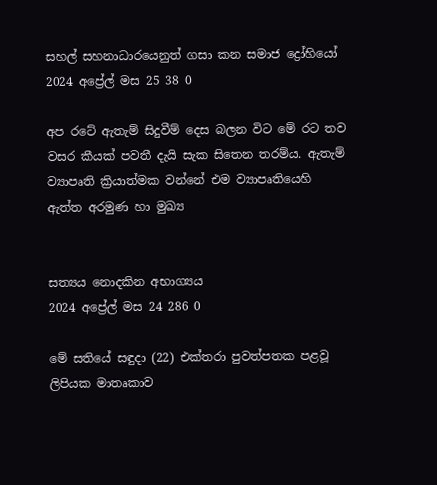සහල් සහනාධාරයෙනුත් ගසා කන සමාජ ද්‍රෝහියෝ
2024 අප්‍රේල් මස 25 38 0

අප රටේ ඇතැම් සිදුවීම් දෙස බලන විට මේ රට තව වසර කීයක් පවතී දැයි සැක සිතෙන තරම්ය. ඇතැම් ව්‍යාපෘති ක්‍රියාත්මක වන්නේ එම ව්‍යාපෘතියෙහි ඇත්ත අරමුණ හා මුඛ්‍ය


සත්‍යය නොදකින අභාග්‍යය
2024 අප්‍රේල් මස 24 286 0

මේ සතියේ සඳුදා (22) එක්තරා පුවත්පතක පළවූ ලිපියක මාතෘකාව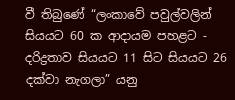වී තිබුණේ “ලංකාවේ පවුල්වලින් සියයට 60 ක ආදායම පහළට - දරිද්‍රතාව සියයට 11 සිට සියයට 26 දක්වා නැගලා” යනු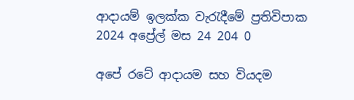ආදායම් ඉලක්ක වැරැදීමේ ප්‍රතිවිපාක
2024 අප්‍රේල් මස 24 204 0

අපේ රටේ ආදායම සහ වියදම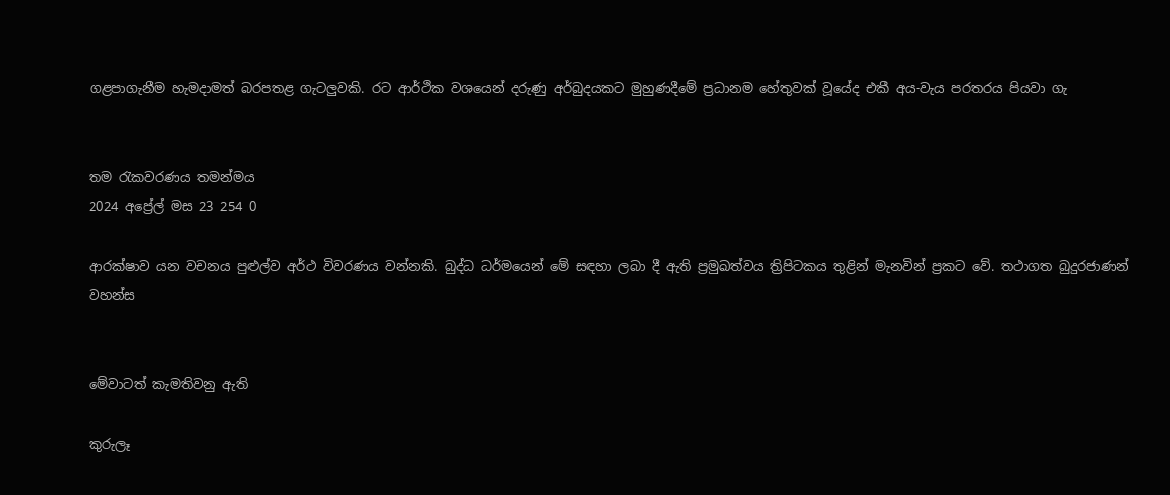ගළපාගැනීම හැමදාමත් බරපතළ ගැටලුවකි. රට ආර්ථික වශයෙන් දරුණු අර්බුදයකට මුහුණදීමේ ප්‍රධානම හේතුවක් වූයේද එකී අය-වැය පරතරය පියවා ගැ


තම රැකවරණය තමන්මය
2024 අප්‍රේල් මස 23 254 0

ආරක්ෂාව යන වචනය පුළුල්ව අර්ථ විවරණය වන්නකි. බුද්ධ ධර්මයෙන් මේ සඳහා ලබා දී ඇති ප්‍රමුඛත්වය ත්‍රිපිටකය තුළින් මැනවින් ප්‍රකට වේ. තථාගත බුදුරජාණන් වහන්ස


මේවාටත් කැමතිවනු ඇති

කුරුලෑ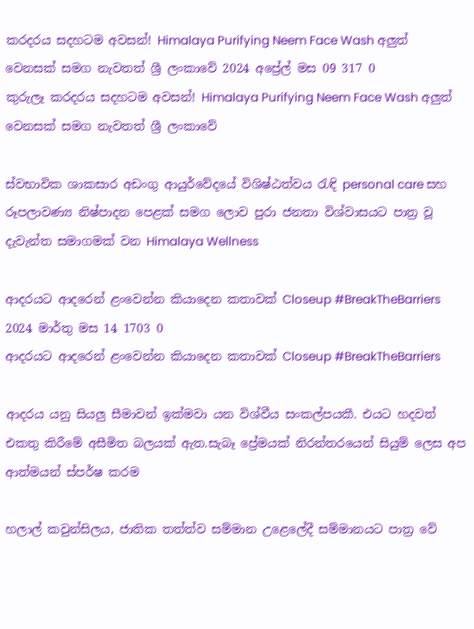කරදරය සදහටම අවසන්! Himalaya Purifying Neem Face Wash අලුත් වෙනසක් සමග නැවතත් ශ්‍රී ලංකාවේ 2024 අප්‍රේල් මස 09 317 0
කුරුලෑ කරදරය සදහටම අවසන්! Himalaya Purifying Neem Face Wash අලුත් වෙනසක් සමග නැවතත් ශ්‍රී ලංකාවේ

ස්වභාවික ශාකසාර අඩංගු ආයුර්වේදයේ විශිෂ්ඨත්වය රැඳි personal care සහ රූපලාවණ්‍ය නිෂ්පාදන පෙළක් සමග ලොව පුරා ජනතා විශ්වාසයට පාත්‍ර වූ දැවැන්ත සමාගමක් වන Himalaya Wellness

ආදරයට ආදරෙන් ළංවෙන්න කියාදෙන කතාවක් Closeup #BreakTheBarriers 2024 මාර්තු මස 14 1703 0
ආදරයට ආදරෙන් ළංවෙන්න කියාදෙන කතාවක් Closeup #BreakTheBarriers

ආදරය යනු සියලු සීමාවන් ඉක්මවා යන විශ්වීය සංකල්පයකී. එයට හදවත් එකතු කිරීමේ අසීමිත බලයක් ඇත.සැබෑ ප්‍රේමයක් නිරන්තරයෙන් සියුම් ලෙස අප ආත්මයන් ස්පර්ෂ කරම

හලාල් කවුන්සිලය, ජාතික තත්ත්ව සම්මාන උළෙලේදී සම්මානයට පාත්‍ර වේ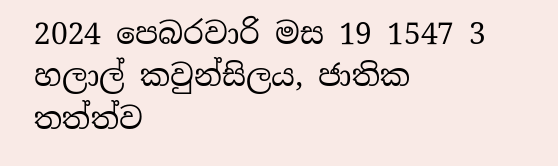2024 පෙබරවාරි මස 19 1547 3
හලාල් කවුන්සිලය, ජාතික තත්ත්ව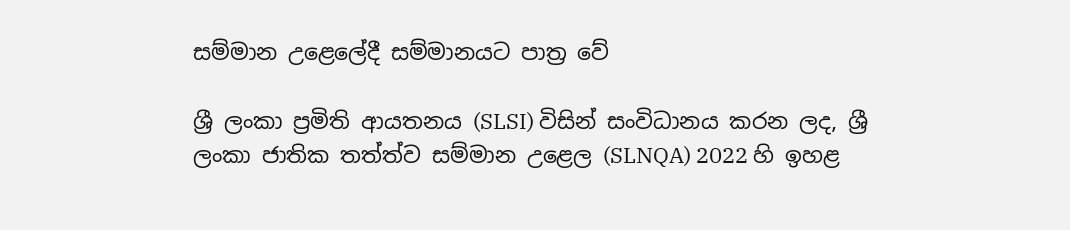සම්මාන උළෙලේදී සම්මානයට පාත්‍ර වේ

ශ්‍රී ලංකා ප්‍රමිති ආයතනය (SLSI) විසින් සංවිධානය කරන ලද, ශ්‍රී ලංකා ජාතික තත්ත්ව සම්මාන උළෙල (SLNQA) 2022 හි ඉහළ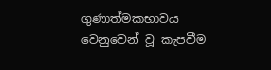ගුණාත්මකභාවය වෙනුවෙන් වූ කැපවීම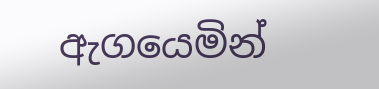ඇගයෙමින්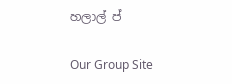හලාල් ප්

Our Group Site